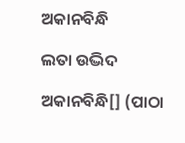ଅକାନବିନ୍ଧି

ଲତା ଉଦ୍ଭିଦ

ଅକାନବିନ୍ଧି[] (ପାଠା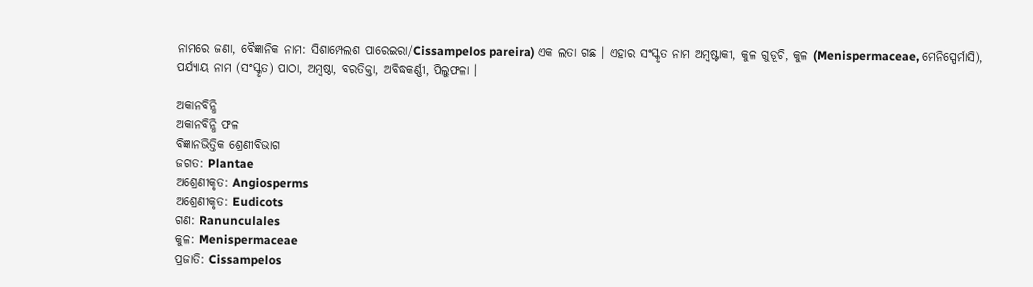ନାମରେ ଜଣା, ବୈଜ୍ଞାନିକ ନାମ: ସିଶାମ୍ପେଲଶ ପାରେଇରା/Cissampelos pareira) ଏକ ଲତା ଗଛ । ଏହାର ସଂସ୍କୃତ ନାମ ଅମ୍ବଷ୍ଟାକୀ, କୁଳ ଗୁଡୂଚି, କୁଳ (Menispermaceae, ମେନିସ୍ପେର୍ମାସି), ପର୍ଯ୍ୟାୟ ନାମ (ସଂସ୍କୃତ) ପାଠା, ଅମ୍ବଷ୍ଠା, ବରତିକ୍ତା, ଅବିଦ୍ଧକର୍ଣ୍ଣୀ, ପିଲୁଫଳା ।

ଅକାନବିନ୍ଧି
ଅକାନବିନ୍ଧି ଫଳ
ବିଜ୍ଞାନଭିତ୍ତିକ ଶ୍ରେଣୀବିଭାଗ
ଜଗତ: Plantae
ଅଶ୍ରେଣୀକୃତ: Angiosperms
ଅଶ୍ରେଣୀକୃତ: Eudicots
ଗଣ: Ranunculales
କୁଳ: Menispermaceae
ପ୍ରଜାତି: Cissampelos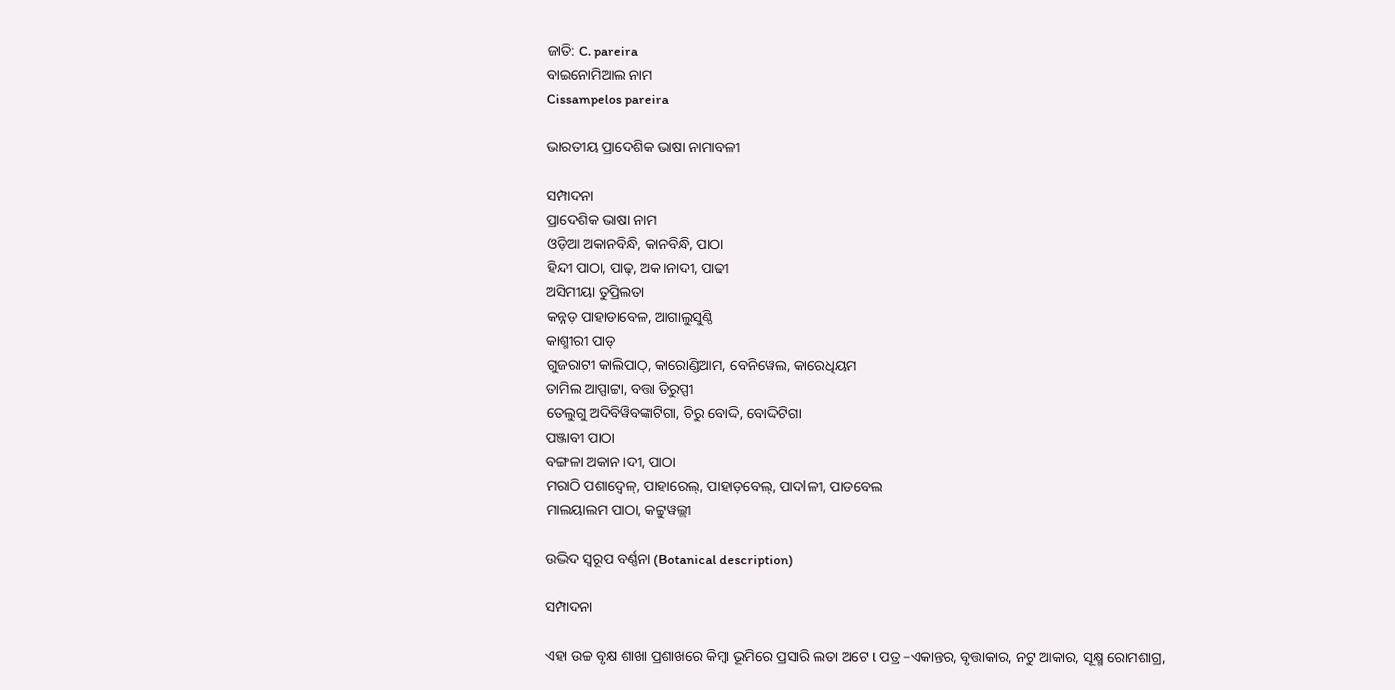ଜାତି: C. pareira
ବାଇନୋମିଆଲ ନାମ
Cissampelos pareira

ଭାରତୀୟ ପ୍ରାଦେଶିକ ଭାଷା ନାମାବଳୀ

ସମ୍ପାଦନା
ପ୍ରାଦେଶିକ ଭାଷା ନାମ
ଓଡ଼ିଆ ଅକାନବିନ୍ଧି, କାନବିନ୍ଧି, ପାଠା
ହିନ୍ଦୀ ପାଠା, ପାଢ୍, ଅକ।ନାଦୀ, ପାଢୀ
ଅସିମୀୟା ତୁପ୍ରିଲତା
କନ୍ନଡ଼ ପାହାଡାବେଳ, ଆଗାଲୁସୁଣ୍ଠି
କାଶ୍ମୀରୀ ପାଡ୍
ଗୁଜରାଟୀ କାଲିପାଠ୍, କାରୋଣ୍ଡିଆମ, ବେନିୱେଲ, କାରେଧିୟମ
ତାମିଲ ଆପ୍ପାଟ୍ଟା, ବତ୍ତା ତିରୁପ୍ପୀ
ତେଲୁଗୁ ଅଦିବିୱିବଙ୍କାଟିଗା, ଚିରୁ ବୋଦ୍ଦି, ବୋଦ୍ଦିଟିଗା
ପଞ୍ଜାବୀ ପାଠା
ବଙ୍ଗଳା ଅକାନ।ଦୀ, ପାଠା
ମରାଠି ପଶାଦ୍ୱେଳ୍, ପାହାରେଲ୍, ପାହାଡ଼ବେଲ୍, ପାଦlଳୀ, ପାଡବେଲ
ମାଲୟାଲମ ପାଠା, କଟ୍ଟୁୱଲ୍ଲୀ

ଉଦ୍ଭିଦ ସ୍ୱରୂପ ବର୍ଣ୍ଣନା (Botanical description)

ସମ୍ପାଦନା

ଏହା ଉଚ୍ଚ ବୃକ୍ଷ ଶାଖା ପ୍ରଶାଖରେ କିମ୍ବା ଭୂମିରେ ପ୍ରସାରି ଲତା ଅଟେ l ପତ୍ର –ଏକାନ୍ତର, ବୃତ୍ତାକାର, ନଟୁ ଆକାର, ସୂକ୍ଷ୍ମ ରୋମଶାଗ୍ର,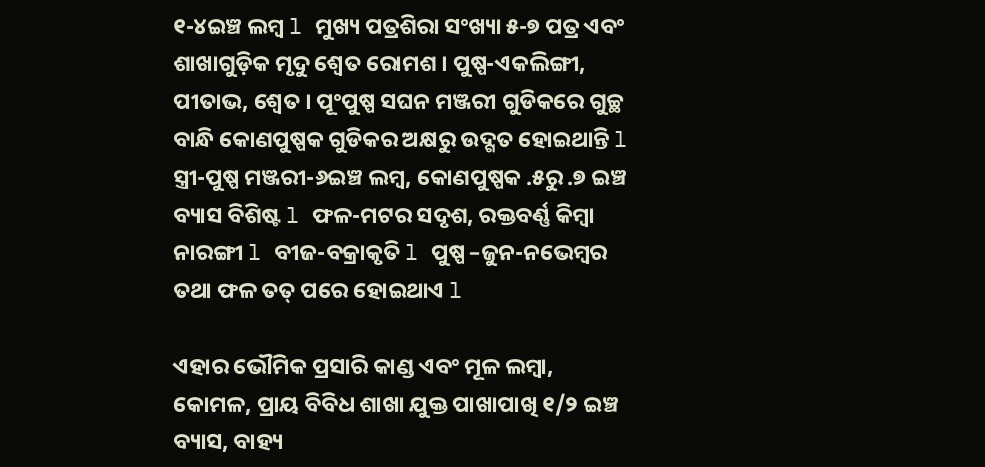୧-୪ଇଞ୍ଚ ଲମ୍ବ l ମୁଖ୍ୟ ପତ୍ରଶିରା ସଂଖ୍ୟା ୫-୭ ପତ୍ର ଏବଂ ଶାଖାଗୁଡ଼ିକ ମୃଦୁ ଶ୍ୱେତ ରୋମଶ । ପୁଷ୍ପ-ଏକଲିଙ୍ଗୀ, ପୀତାଭ, ଶ୍ୱେତ । ପୂଂପୁଷ୍ପ ସଘନ ମଞ୍ଜରୀ ଗୁଡିକରେ ଗୁଚ୍ଛ ବାନ୍ଧି କୋଣପୁଷ୍ପକ ଗୁଡିକର ଅକ୍ଷରୁ ଉଦ୍ଗତ ହୋଇଥାନ୍ତି l ସ୍ତ୍ରୀ-ପୁଷ୍ପ ମଞ୍ଜରୀ-୬ଇଞ୍ଚ ଲମ୍ବ, କୋଣପୁଷ୍ପକ .୫ରୁ .୭ ଇଞ୍ଚ ବ୍ୟାସ ବିଶିଷ୍ଟ l ଫଳ-ମଟର ସଦୃଶ, ରକ୍ତବର୍ଣ୍ଣ କିମ୍ବା ନାରଙ୍ଗୀ l ବୀଜ-ବକ୍ରାକୃତି l ପୁଷ୍ପ –ଜୁନ-ନଭେମ୍ବର ତଥା ଫଳ ତତ୍ ପରେ ହୋଇଥାଏ l

ଏହାର ଭୌମିକ ପ୍ରସାରି କାଣ୍ଡ ଏବଂ ମୂଳ ଲମ୍ବା, କୋମଳ, ପ୍ରାୟ ବିବିଧ ଶାଖା ଯୁକ୍ତ ପାଖାପାଖି ୧/୨ ଇଞ୍ଚ ବ୍ୟାସ, ବାହ୍ୟ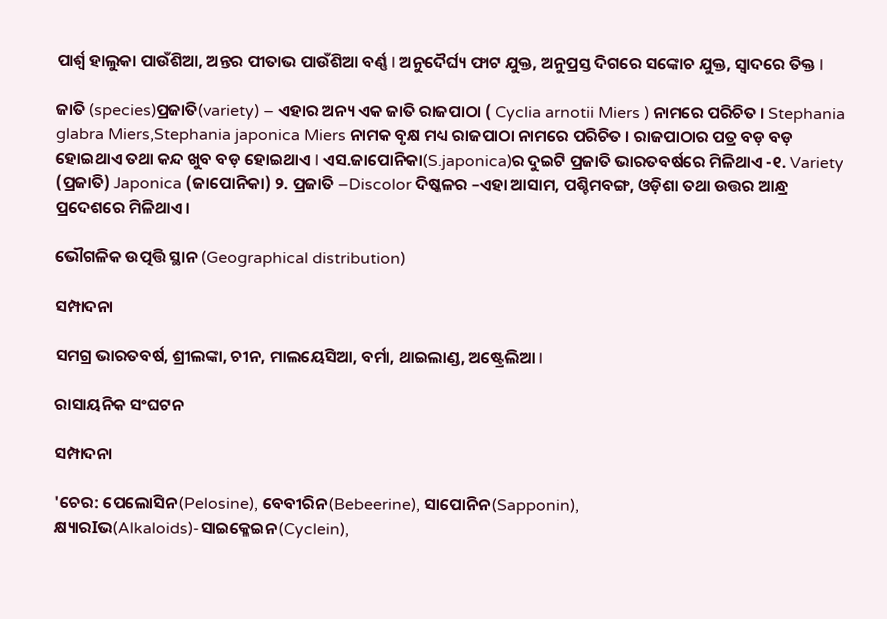ପାର୍ଶ୍ୱ ହାଲୁକା ପାଉଁଶିଆ, ଅନ୍ତର ପୀତାଭ ପାଉଁଶିଆ ବର୍ଣ୍ଣ l ଅନୁଦୈର୍ଘ୍ୟ ଫାଟ ଯୁକ୍ତ, ଅନୁପ୍ରସ୍ତ ଦିଗରେ ସଙ୍କୋଚ ଯୁକ୍ତ, ସ୍ୱାଦରେ ତିକ୍ତ l

ଜାତି (species)ପ୍ରଜାତି(variety) – ଏହାର ଅନ୍ୟ ଏକ ଜାତି ରାଜପାଠା ( Cyclia arnotii Miers ) ନାମରେ ପରିଚିତ । Stephania glabra Miers,Stephania japonica Miers ନାମକ ବୃକ୍ଷ ମଧ୍ୟ ରାଜପାଠା ନାମରେ ପରିଚିତ । ରାଜପାଠାର ପତ୍ର ବଡ଼ ବଡ଼ ହୋଇଥାଏ ତଥା କନ୍ଦ ଖୁବ ବଡ଼ ହୋଇଥାଏ l ଏସ.ଜାପୋନିକା(S.japonica)ର ଦୁଇଟି ପ୍ରଜାତି ଭାରତବର୍ଷରେ ମିଳିଥାଏ -୧. Variety (ପ୍ରଜାତି) Japonica (ଜାପୋନିକା) ୨. ପ୍ରଜାତି –Discolor ଦିଷ୍କଳର –ଏହା ଆସାମ, ପଶ୍ଚିମବଙ୍ଗ, ଓଡ଼ିଶା ତଥା ଉତ୍ତର ଆନ୍ଧ୍ର ପ୍ରଦେଶରେ ମିଳିଥାଏ।

ଭୌଗଳିକ ଉତ୍ପତ୍ତି ସ୍ଥାନ (Geographical distribution)

ସମ୍ପାଦନା

ସମଗ୍ର ଭାରତବର୍ଷ, ଶ୍ରୀଲଙ୍କା, ଚୀନ, ମାଲୟେସିଆ, ବର୍ମା, ଥାଇଲାଣ୍ଡ, ଅଷ୍ଟ୍ରେଲିଆ l

ରାସାୟନିକ ସଂଘଟନ

ସମ୍ପାଦନା

'ଚେର: ପେଲୋସିନ(Pelosine), ବେବୀରିନ(Bebeerine), ସାପୋନିନ(Sapponin), କ୍ଷ୍ୟାରIଭ(Alkaloids)-ସାଇକ୍ଳେଇନ(Cyclein),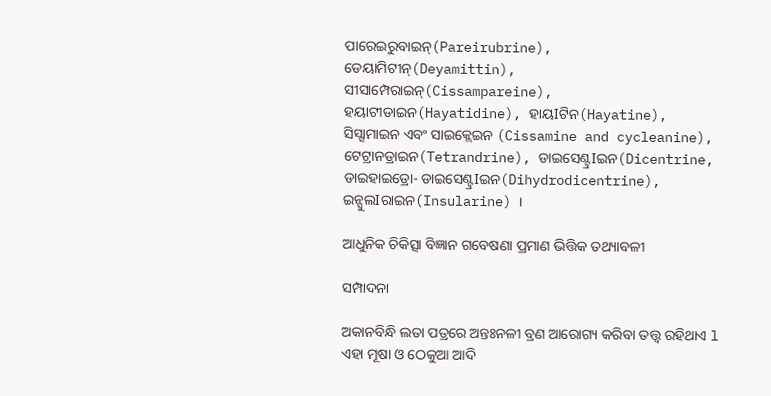ପାରେଇରୁବାଇନ୍(Pareirubrine), ଡେୟାମିଟୀନ୍(Deyamittin), ସୀସାମ୍ପେରାଇନ୍(Cissampareine), ହୟାଟୀଡାଇନ(Hayatidine), ହାୟIଟିନ(Hayatine), ସିସ୍ସାମାଇନ ଏବଂ ସାଇକ୍ଲେଇନ (Cissamine and cycleanine), ଟେଟ୍ରାନଡ୍ରାଇନ(Tetrandrine), ଡାଇସେଣ୍ଟ୍ରIଇନ(Dicentrine, ଡାଇହାଇଡ୍ରୋ- ଡାଇସେଣ୍ଟ୍ରIଇନ(Dihydrodicentrine), ଇନ୍ସୁଲIରାଇନ(Insularine) ।

ଆଧୁନିକ ଚିକିତ୍ସା ବିଜ୍ଞାନ ଗବେଷଣା ପ୍ରମାଣ ଭିତ୍ତିକ ତଥ୍ୟାବଳୀ

ସମ୍ପାଦନା

ଅକାନବିନ୍ଧି ଲତା ପତ୍ରରେ ଅନ୍ତଃନଳୀ ବ୍ରଣ ଆରୋଗ୍ୟ କରିବା ତତ୍ତ୍ୱ ରହିଥାଏ l ଏହା ମୂଷା ଓ ଠେକୁଆ ଆଦି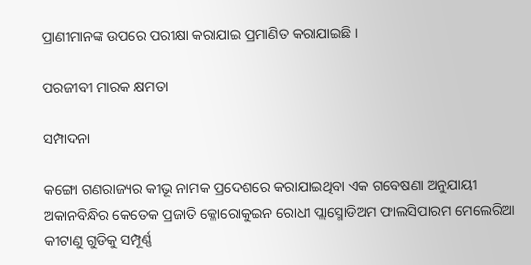ପ୍ରାଣୀମାନଙ୍କ ଉପରେ ପରୀକ୍ଷା କରାଯାଇ ପ୍ରମାଣିତ କରାଯାଇଛି ।

ପରଜୀବୀ ମାରକ କ୍ଷମତା

ସମ୍ପାଦନା

କଙ୍ଗୋ ଗଣରାଜ୍ୟର କୀଭୂ ନାମକ ପ୍ରଦେଶରେ କରାଯାଇଥିବା ଏକ ଗବେଷଣା ଅନୁଯାୟୀ ଅକାନବିନ୍ଧିର କେତେକ ପ୍ରଜାତି କ୍ଳୋରୋକୁଇନ ରୋଧୀ ପ୍ଲାସ୍ମୋଡିଅମ ଫାଲସିପାରମ ମେଲେରିଆ କୀଟାଣୁ ଗୁଡିକୁ ସମ୍ପୂର୍ଣ୍ଣ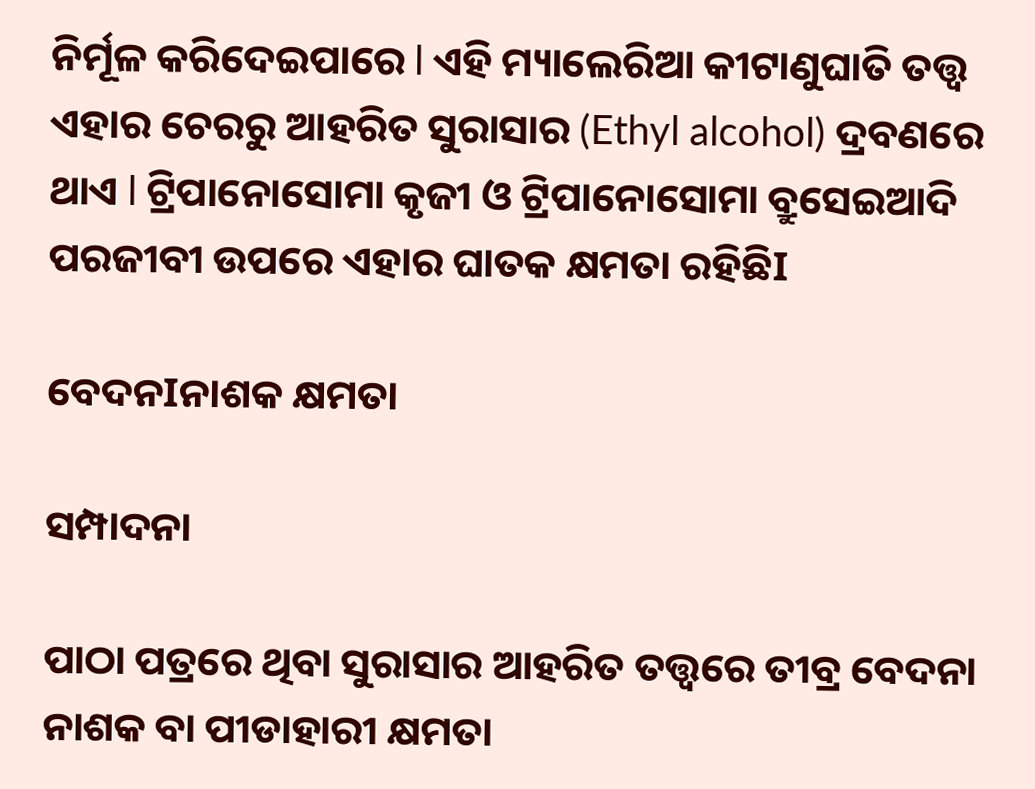ନିର୍ମୂଳ କରିଦେଇପାରେ l ଏହି ମ୍ୟାଲେରିଆ କୀଟାଣୁଘାତି ତତ୍ତ୍ୱ ଏହାର ଚେରରୁ ଆହରିତ ସୁରାସାର (Ethyl alcohol) ଦ୍ରବଣରେ ଥାଏ l ଟ୍ରିପାନୋସୋମା କୃଜୀ ଓ ଟ୍ରିପାନୋସୋମା ବ୍ରୁସେଇଆଦି ପରଜୀବୀ ଉପରେ ଏହାର ଘାତକ କ୍ଷମତା ରହିଛିI

ବେଦନIନାଶକ କ୍ଷମତା

ସମ୍ପାଦନା

ପାଠା ପତ୍ରରେ ଥିବା ସୁରାସାର ଆହରିତ ତତ୍ତ୍ୱରେ ତୀବ୍ର ବେଦନା ନାଶକ ବା ପୀଡାହାରୀ କ୍ଷମତା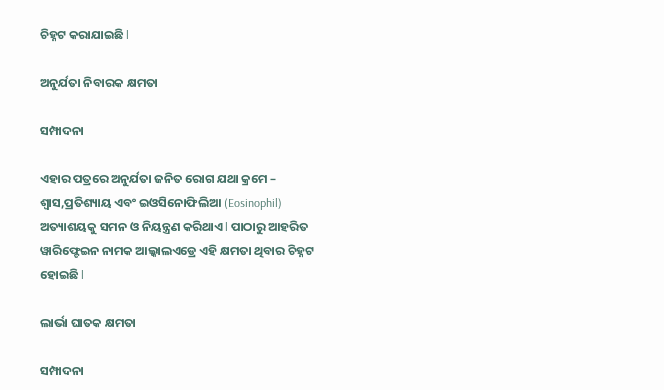ଚିହ୍ନଟ କରାଯାଇଛି l

ଅନୁର୍ଯତା ନିବାରକ କ୍ଷମତା

ସମ୍ପାଦନା

ଏହାର ପତ୍ରରେ ଅନୁର୍ଯତା ଜନିତ ରୋଗ ଯଥା କ୍ରମେ – ଶ୍ୱାସ,ପ୍ରତିଶ୍ୟାୟ ଏବଂ ଇଓସିନୋଫିଲିଆ (Eosinophil) ଅତ୍ୟାଶୟକୁ ସମନ ଓ ନିୟନ୍ତ୍ରଣ କରିଥାଏ l ପାଠାରୁ ଆହରିତ ୱାରିଫ୍ଟେଇନ ନାମକ ଆଲ୍କାଲଏଡ୍ରେ ଏହି କ୍ଷମତା ଥିବାର ଚିହ୍ନଟ ହୋଇଛି l

ଲାର୍ଭା ଘାତକ କ୍ଷମତା

ସମ୍ପାଦନା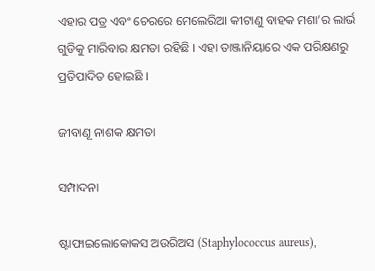ଏହାର ପତ୍ର ଏବଂ ଚେରରେ ମେଲେରିଆ କୀଟାଣୁ ବାହକ ମଶା’ର ଲାର୍ଭ ଗୁଡିକୁ ମାରିବାର କ୍ଷମତା ରହିଛି । ଏହା ତାଞ୍ଜାନିୟାରେ ଏକ ପରିକ୍ଷଣରୁ ପ୍ରତିପାଦିତ ହୋଇଛି ।

ଜୀବାଣୂ ନାଶକ କ୍ଷମତା

ସମ୍ପାଦନା

ଷ୍ଟାଫାଇଲୋକୋକସ ଅଉରିଅସ (Staphylococcus aureus),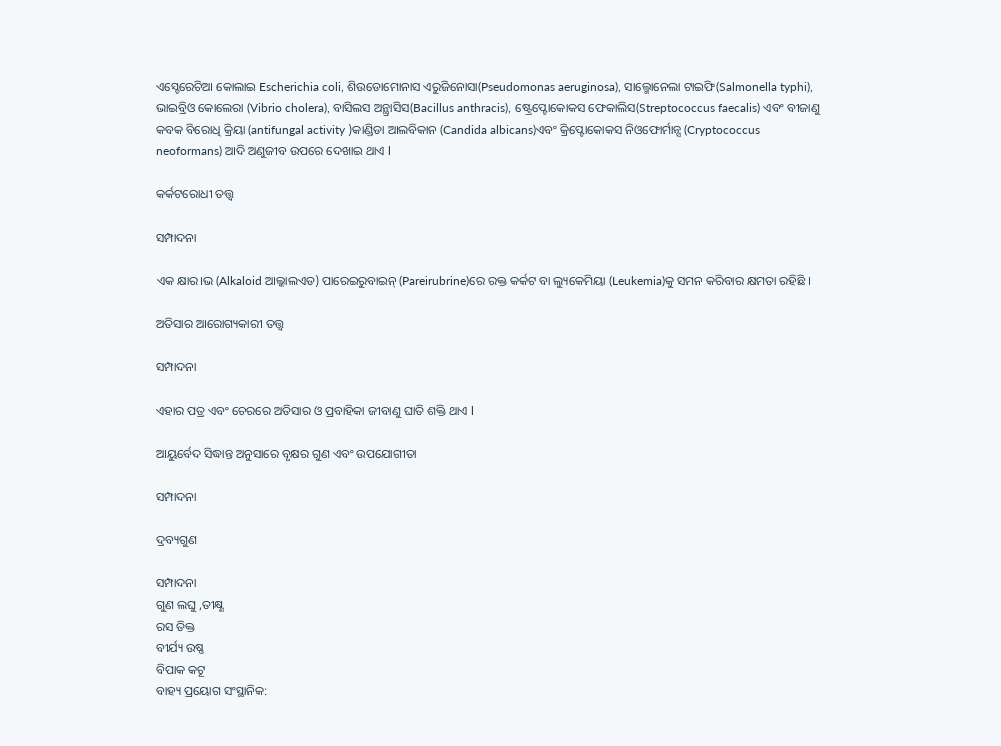ଏସ୍ଚେରେଚିଆ କୋଲାଇ Escherichia coli, ଶିଉଡୋମୋନାସ ଏରୁଜିନୋସା(Pseudomonas aeruginosa), ସାଲ୍ମୋନେଲା ଟାଇଫି(Salmonella typhi), ଭାଇବ୍ରିଓ କୋଲେରା (Vibrio cholera), ବାସିଲସ ଅନ୍ଥ୍ରାସିସ(Bacillus anthracis), ଷ୍ଟ୍ରେପ୍ଟୋକୋକସ ଫେକାଲିସ(Streptococcus faecalis) ଏବଂ ବୀଜାଣୁ କବକ ବିରୋଧି କ୍ରିୟା (antifungal activity )କାଣ୍ଡିଡା ଆଲବିକାନ (Candida albicans)ଏବଂ କ୍ରିପ୍ଟୋକୋକସ ନିଓଫୋର୍ମାନ୍ସ (Cryptococcus neoformans) ଆଦି ଅଣୁଜୀବ ଉପରେ ଦେଖାଇ ଥାଏ l

କର୍କଟରୋଧୀ ତତ୍ତ୍ୱ

ସମ୍ପାଦନା

ଏକ କ୍ଷାର।ଭ (Alkaloid ଆଲ୍କାଲଏଡ) ପାରେଇରୁବାଇନ୍ (Pareirubrine)ରେ ରକ୍ତ କର୍କଟ ବା ଲ୍ୟୁକେମିୟା (Leukemia)କୁ ସମନ କରିବାର କ୍ଷମତା ରହିଛି ।

ଅତିସାର ଆରୋଗ୍ୟକାରୀ ତତ୍ତ୍ୱ

ସମ୍ପାଦନା

ଏହାର ପତ୍ର ଏବଂ ଚେରରେ ଅତିସାର ଓ ପ୍ରବାହିକା ଜୀବାଣୁ ଘାତି ଶକ୍ତି ଥାଏ l

ଆୟୁର୍ବେଦ ସିଦ୍ଧାନ୍ତ ଅନୁସାରେ ବୃକ୍ଷର ଗୁଣ ଏବଂ ଉପଯୋଗୀତା

ସମ୍ପାଦନା

ଦ୍ରବ୍ୟଗୁଣ

ସମ୍ପାଦନା
ଗୁଣ ଲଘୁ ,ତୀକ୍ଷ୍ଣ
ରସ ତିକ୍ତ
ବୀର୍ଯ୍ୟ ଉଷ୍ଣ
ବିପାକ କଟୂ
ବାହ୍ୟ ପ୍ରୟୋଗ ସଂସ୍ଥାନିକ: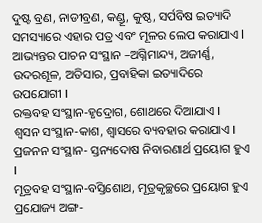ଦୁଷ୍ଟ ବ୍ରଣ, ନାଡୀବ୍ରଣ, କଣ୍ଡୂ, କୁଷ୍ଠ, ସର୍ପବିଷ ଇତ୍ୟାଦି ସମସ୍ୟାରେ ଏହାର ପତ୍ର ଏବଂ ମୂଳର ଲେପ କରାଯାଏ l
ଆଭ୍ୟନ୍ତର ପାଚନ ସଂସ୍ଥାନ –ଅଗ୍ନିମାନ୍ଦ୍ୟ, ଅଜୀର୍ଣ୍ଣ, ଉଦରଶୂଳ, ଅତିସାର, ପ୍ରବାହିକା ଇତ୍ୟାଦିରେ ଉପଯୋଗୀ I
ରକ୍ତବହ ସଂସ୍ଥାନ-ହୃଦ୍ରୋଗ, ଶୋଥରେ ଦିଆଯାଏ I
ଶ୍ୱସନ ସଂସ୍ଥାନ-କାଶ, ଶ୍ୱାସରେ ବ୍ୟବହାର କରାଯାଏ I
ପ୍ରଜନନ ସଂସ୍ଥାନ- ସ୍ତନ୍ୟଦୋଷ ନିବାରଣାର୍ଥ ପ୍ରୟୋଗ ହୁଏ I
ମୂତ୍ରବହ ସଂସ୍ଥାନ-ବସ୍ତିଶୋଥ, ମୂତ୍ରକୃଚ୍ଛରେ ପ୍ରୟୋଗ ହୁଏ
ପ୍ରଯୋଜ୍ୟ ଅଙ୍ଗ-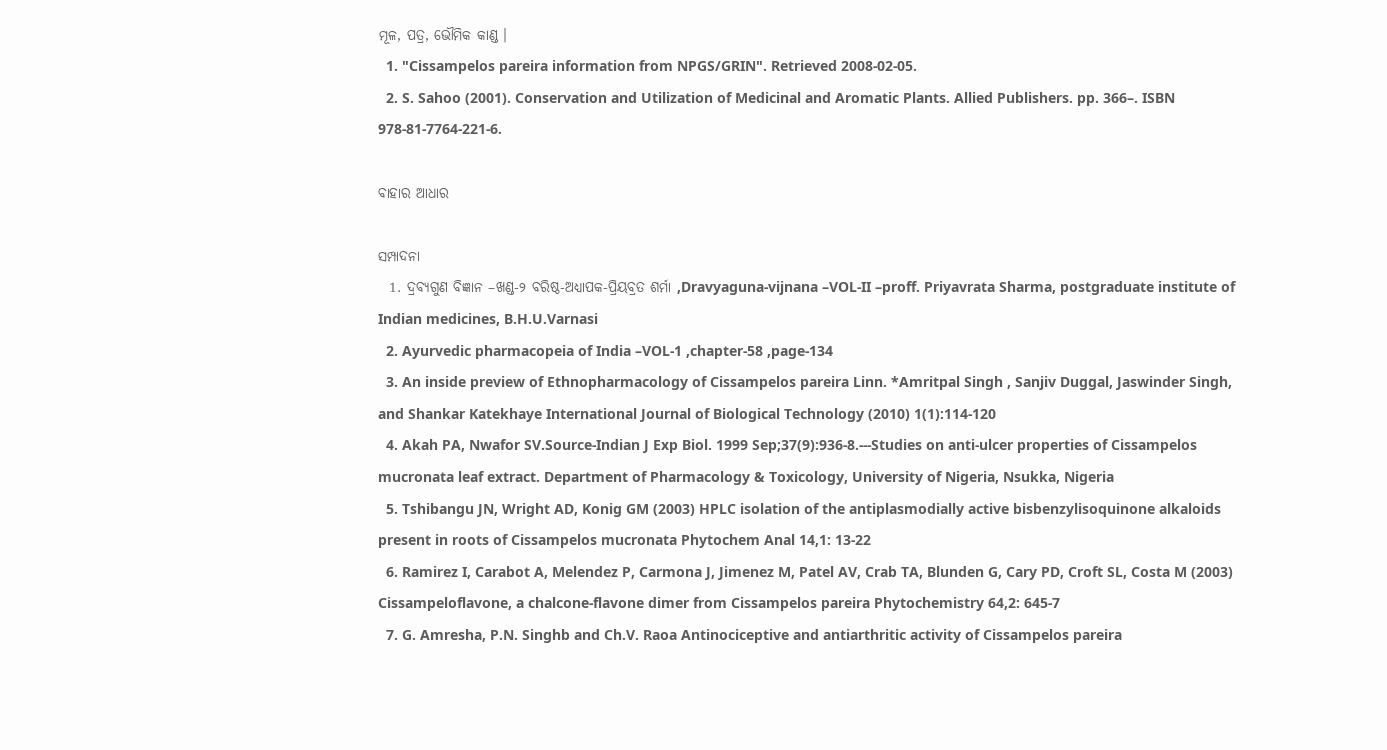ମୂଳ, ପତ୍ର, ଭୌମିକ କାଣ୍ଡ ।
  1. "Cissampelos pareira information from NPGS/GRIN". Retrieved 2008-02-05.
  2. S. Sahoo (2001). Conservation and Utilization of Medicinal and Aromatic Plants. Allied Publishers. pp. 366–. ISBN 978-81-7764-221-6.

ବାହାର ଆଧାର

ସମ୍ପାଦନା
  1. ଦ୍ରବ୍ୟଗୁଣ ବିଜ୍ଞାନ –ଖଣ୍ଡ-୨ ବରିଷ୍ଠ-ଅଧ୍ୟାପକ-ପ୍ରିୟବ୍ରତ ଶର୍ମା ,Dravyaguna-vijnana –VOL-II –proff. Priyavrata Sharma, postgraduate institute of Indian medicines, B.H.U.Varnasi
  2. Ayurvedic pharmacopeia of India –VOL-1 ,chapter-58 ,page-134
  3. An inside preview of Ethnopharmacology of Cissampelos pareira Linn. *Amritpal Singh , Sanjiv Duggal, Jaswinder Singh, and Shankar Katekhaye International Journal of Biological Technology (2010) 1(1):114-120
  4. Akah PA, Nwafor SV.Source-Indian J Exp Biol. 1999 Sep;37(9):936-8.---Studies on anti-ulcer properties of Cissampelos mucronata leaf extract. Department of Pharmacology & Toxicology, University of Nigeria, Nsukka, Nigeria
  5. Tshibangu JN, Wright AD, Konig GM (2003) HPLC isolation of the antiplasmodially active bisbenzylisoquinone alkaloids present in roots of Cissampelos mucronata Phytochem Anal 14,1: 13-22
  6. Ramirez I, Carabot A, Melendez P, Carmona J, Jimenez M, Patel AV, Crab TA, Blunden G, Cary PD, Croft SL, Costa M (2003) Cissampeloflavone, a chalcone-flavone dimer from Cissampelos pareira Phytochemistry 64,2: 645-7
  7. G. Amresha, P.N. Singhb and Ch.V. Raoa Antinociceptive and antiarthritic activity of Cissampelos pareira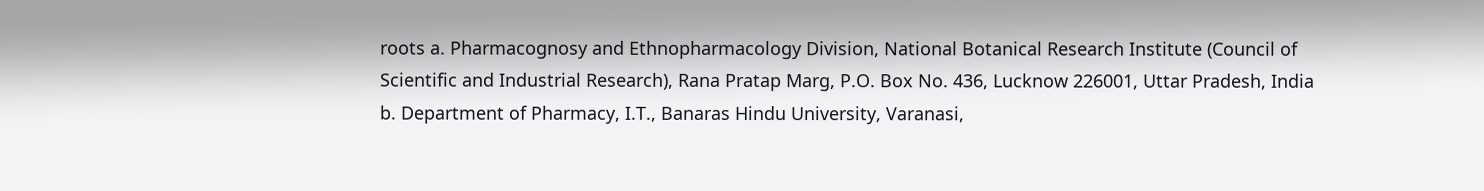roots a. Pharmacognosy and Ethnopharmacology Division, National Botanical Research Institute (Council of Scientific and Industrial Research), Rana Pratap Marg, P.O. Box No. 436, Lucknow 226001, Uttar Pradesh, India b. Department of Pharmacy, I.T., Banaras Hindu University, Varanasi,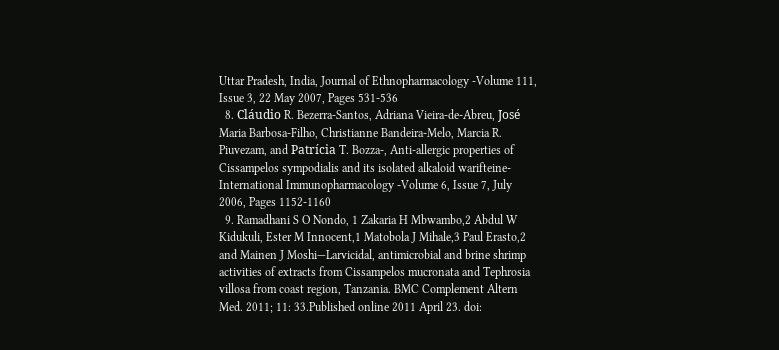Uttar Pradesh, India, Journal of Ethnopharmacology -Volume 111, Issue 3, 22 May 2007, Pages 531-536
  8. Cláudio R. Bezerra-Santos, Adriana Vieira-de-Abreu, José Maria Barbosa-Filho, Christianne Bandeira-Melo, Marcia R. Piuvezam, and Patrícia T. Bozza-, Anti-allergic properties of Cissampelos sympodialis and its isolated alkaloid warifteine- International Immunopharmacology -Volume 6, Issue 7, July 2006, Pages 1152-1160
  9. Ramadhani S O Nondo, 1 Zakaria H Mbwambo,2 Abdul W Kidukuli, Ester M Innocent,1 Matobola J Mihale,3 Paul Erasto,2 and Mainen J Moshi—Larvicidal, antimicrobial and brine shrimp activities of extracts from Cissampelos mucronata and Tephrosia villosa from coast region, Tanzania. BMC Complement Altern Med. 2011; 11: 33.Published online 2011 April 23. doi: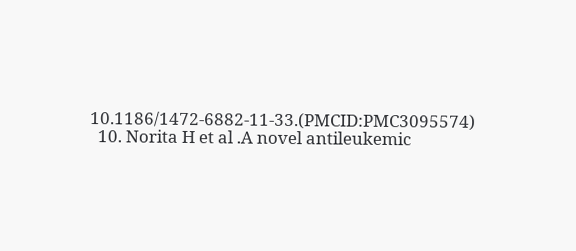10.1186/1472-6882-11-33.(PMCID:PMC3095574)
  10. Norita H et al .A novel antileukemic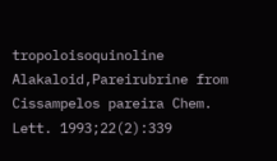tropoloisoquinoline Alakaloid,Pareirubrine from Cissampelos pareira Chem. Lett. 1993;22(2):339